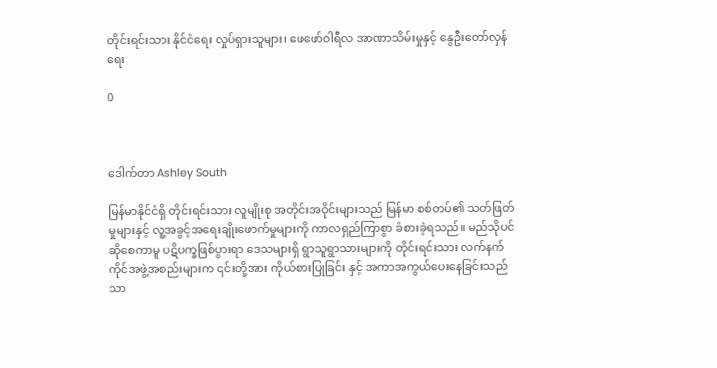တိုင်းရင်းသား နိုင်ငံရေး လှုပ်ရှားသူများ၊ ဖေဖော်ဝါရီလ အာဏာသိမ်းမှုနှင့် နွေဦးတော်လှန်ရေး

0



ဒေါက်တာ Ashley South

မြန်မာနိုင်ငံရှိ တိုင်းရင်းသား လူမျိုးစု အတိုင်းအဝိုင်းများသည် မြန်မာ စစ်တပ်၏ သတ်ဖြတ်မှုများနှင့် လူ့အခွင့်အရေးချိုးဖောက်မှုများကို ကာလရှည်ကြာစွာ ခံစားခဲ့ရသည်။ မည်သိုပင်ဆိုစေကာမူ ပဋိပက္ခဖြစ်ပွားရာ ဒေသများရှိ ရွာသူရွာသားများကို တိုင်းရင်းသား လက်နက်ကိုင်အဖွဲ့အစည်းများက ၎င်းတို့အား ကိုယ်စားပြုခြင်း နှင့် အကာအကွယ်ပေးနေခြင်းသည် သာ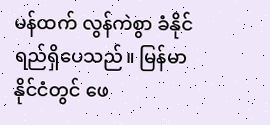မန်ထက် လွန်ကဲစွာ ခံနိုင်ရည်ရှိပေသည်။ မြန်မာနိုင်ငံတွင် ဖေ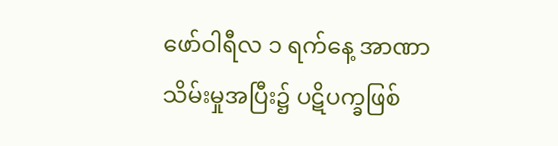ဖော်ဝါရီလ ၁ ရက်နေ့ အာဏာသိမ်းမှုအပြီး၌ ပဋိပက္ခဖြစ်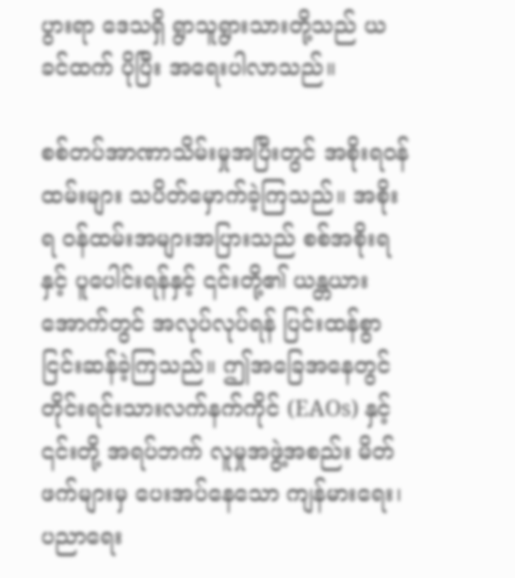ပွားရာ ဒေသရှိ ရွာသူရွားသားတို့သည် ယခင်ထက် ပိုပြီး အရေးပါလာသည်။

စစ်တပ်အာဏာသိမ်းမှုအပြီးတွင် အစိုးရဝန်ထမ်းများ သပိတ်မှောက်ခဲ့ကြသည်။ အစိုးရ ဝန်ထမ်းအများအပြားသည် စစ်အစိုးရနှင့် ပူပေါင်းရန်နှင့် ၎င်းတို့၏ ယန္တယားအောက်တွင် အလုပ်လုပ်ရန် ပြင်းထန်စွာ ငြင်းဆန်ခဲ့ကြသည်။ ဤအခြေအနေတွင် တိုင်းရင်းသားလက်နက်ကိုင် (EAOs) နှင့် ၎င်းတို့ အရပ်ဘက် လူမှုအဖွဲ့အစည်း မိတ်ဖက်များမှ ပေးအပ်နေသော ကျန်မားရေး၊ ပညာရေး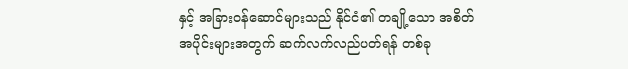နှင့် အခြားဝန်ဆောင်များသည် နိုင်ငံ၏ တချို့သော အစိတ်အပိုင်းများအတွက် ဆက်လက်လည်ပတ်ရန် တစ်ခု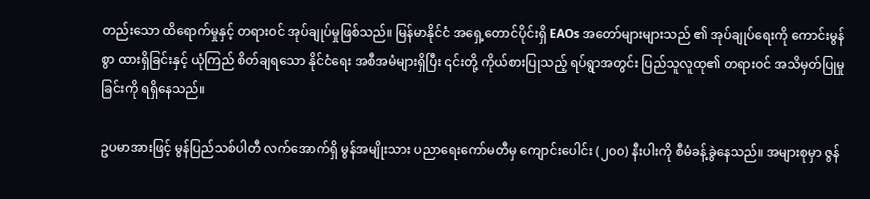တည်းသော ထိရောက်မှုနှင့် တရားဝင် အုပ်ချုပ်မှုဖြစ်သည်။ မြန်မာနိုင်ငံ အရှေ့တောင်ပိုင်းရှိ EAOs အတော်များများသည် ၏ အုပ်ချုပ်ရေးကို ကောင်းမွန်စွာ ထားရှိခြင်းနှင့် ယုံကြည် စိတ်ချရသော နိုင်ငံရေး အစီအမံများရှိပြီး ၎င်းတို့ ကိုယ်စားပြုသည့် ရပ်ရွာအတွင်း ပြည်သူလူထု၏ တရားဝင် အသိမှတ်ပြုမှုခြင်းကို ရရှိနေသည်။

ဥပမာအားဖြင့် မွန်ပြည်သစ်ပါတီ လက်အောက်ရှိ မွန်အမျိုးသား ပညာရေးကော်မတီမှ ကျောင်းပေါင်း (၂၀၀) နီးပါးကို စီမံခန့်ခွဲနေသည်။ အများစုမှာ ဇွန်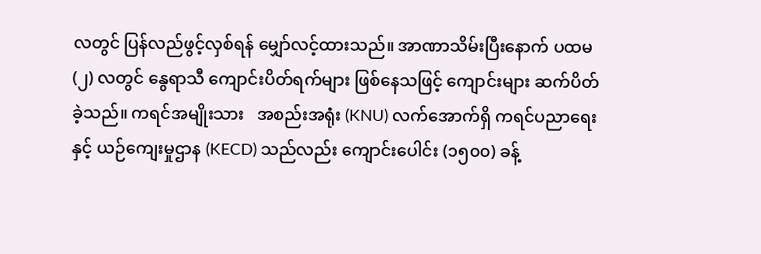လတွင် ပြန်လည်ဖွင့်လှစ်ရန် မျှော်လင့်ထားသည်။ အာဏာသိမ်းပြီးနောက် ပထမ (၂) လတွင် နွေရာသီ ကျောင်းပိတ်ရက်များ ဖြစ်နေသဖြင့် ကျောင်းများ ဆက်ပိတ်ခဲ့သည်။ ကရင်အမျိုးသား   အစည်းအရုံး (KNU) လက်အောက်ရှိ ကရင်ပညာရေးနှင့် ယဉ်ကျေးမှုဌာန (KECD) သည်လည်း ကျောင်းပေါင်း (၁၅၀၀) ခန့်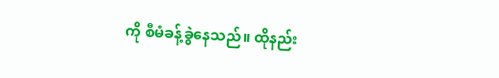ကို စီမံခန့်ခွဲနေသည်။ ထိုနည်း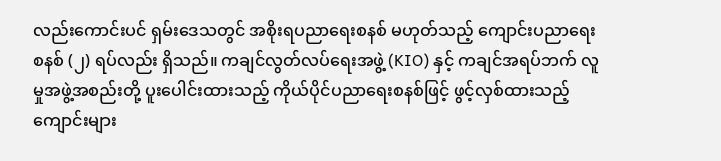လည်းကောင်းပင် ရှမ်းဒေသတွင် အစိုးရပညာရေးစနစ် မဟုတ်သည့် ကျောင်းပညာရေးစနစ် (၂) ရပ်လည်း ရှိသည်။ ကချင်လွတ်လပ်ရေးအဖွဲ့ (KIO) နှင့် ကချင်အရပ်ဘက် လူမှုအဖွဲ့အစည်းတို့ ပူးပေါင်းထားသည့် ကိုယ်ပိုင်ပညာရေးစနစ်ဖြင့် ဖွင့်လှစ်ထားသည့် ကျောင်းများ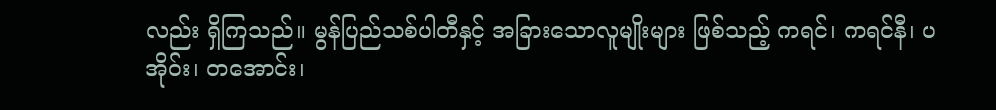လည်း ရှိကြသည်။ မွန်ပြည်သစ်ပါတီနှင့် အခြားသောလူမျိုးများ ဖြစ်သည့် ကရင်၊ ကရင်နီ၊ ပအိုဝ်း၊ တအောင်း၊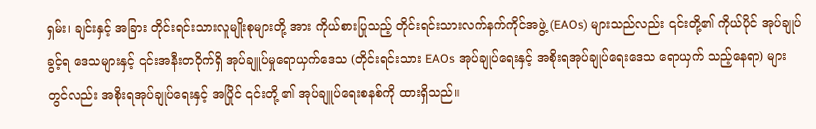ရှမ်း၊ ချင်းနှင့် အခြား တိုင်းရင်းသားလူမျိုးစုများတို့ အား ကိုယ်စားပြုသည့် တိုင်းရင်းသားလက်နက်ကိုင်အဖွဲ့ (EAOs) များသည်လည်း ၎င်းတို့၏ ကိုယ်ပိုင် အုပ်ချုပ်ခွင့်ရ ဒေသများနှင့် ၎င်းအနီးတဝိုက်ရှိ အုပ်ချူပ်မှုရောယှက်ဒေသ (တိုင်းရင်းသား EAOs အုပ်ချုပ်ရေးနှင့် အစိုးရအုပ်ချုပ်ရေးဒေသ ရောယှက် သည့်နေရာ) များတွင်လည်း အစိုးရအုပ်ချုပ်ရေးနှင့် အပြိုင် ၎င်းတို့ ၏ အုပ်ချူပ်ရေးစနစ်ကို ထားရှိသည်။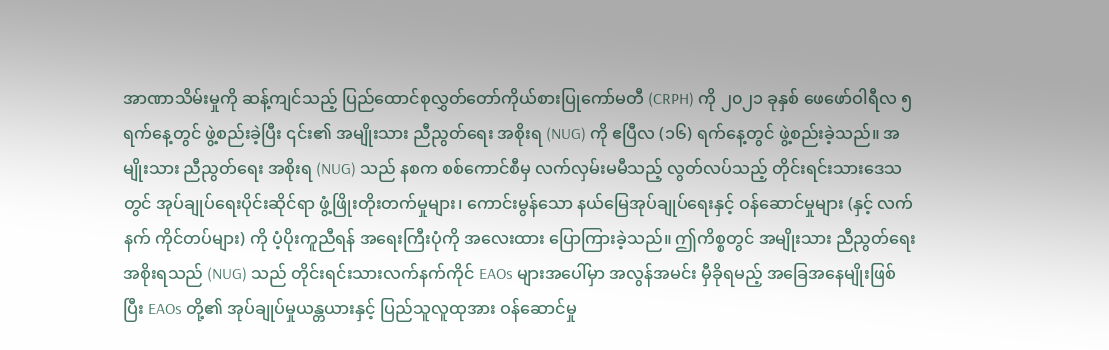အာဏာသိမ်းမှုကို ဆန့်ကျင်သည့် ပြည်ထောင်စုလွှတ်တော်ကိုယ်စားပြုကော်မတီ (CRPH) ကို ၂၀၂၁ ခုနှစ် ဖေဖော်ဝါရီလ ၅ ရက်နေ့တွင် ဖွဲ့စည်းခဲ့ပြီး ၎င်း၏ အမျိုးသား ညီညွတ်ရေး အစိုးရ (NUG) ကို ဧပြီလ (၁၆) ရက်နေ့တွင် ဖွဲ့စည်းခဲ့သည်။ အမျိုးသား ညီညွတ်ရေး အစိုးရ (NUG) သည် နစက စစ်ကောင်စီမှ လက်လှမ်းမမီသည့် လွတ်လပ်သည့် တိုင်းရင်းသားဒေသတွင် အုပ်ချုပ်ရေးပိုင်းဆိုင်ရာ ဖွံ့ဖြိုးတိုးတက်မှုများ၊ ကောင်းမွန်သော နယ်မြေအုပ်ချုပ်ရေးနှင့် ဝန်ဆောင်မှုများ (နှင့် လက်နက် ကိုင်တပ်များ) ကို ပံ့ပိုးကူညီရန် အရေးကြီးပုံကို အလေးထား ပြောကြားခဲ့သည်။ ဤကိစ္စတွင် အမျိုးသား ညီညွတ်ရေး အစိုးရသည် (NUG) သည် တိုင်းရင်းသားလက်နက်ကိုင် EAOs များအပေါ်မှာ အလွန်အမင်း မှီခိုရမည့် အခြေအနေမျိုးဖြစ်ပြီး EAOs တို့၏ အုပ်ချုပ်မှုယန္တယားနှင့် ပြည်သူလူထုအား ဝန်ဆောင်မှု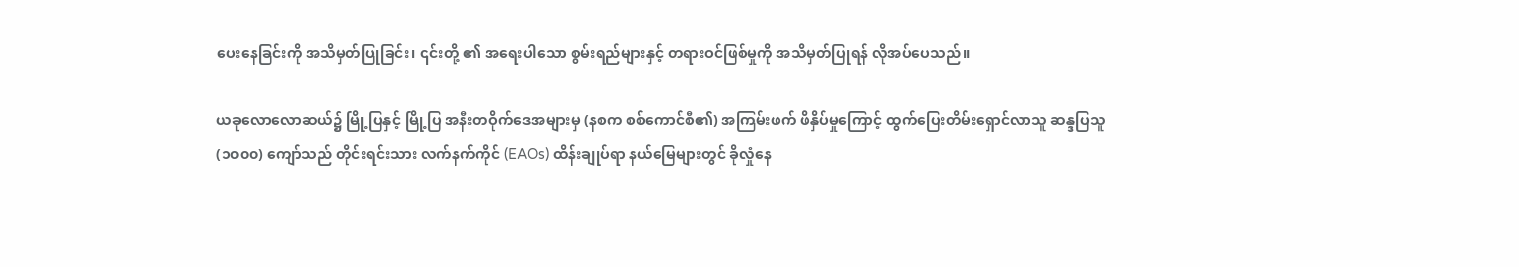ပေးနေခြင်းကို အသိမှတ်ပြုခြင်း၊ ၎င်းတို့ ၏ အရေးပါသော စွမ်းရည်များနှင့် တရားဝင်ဖြစ်မှုကို အသိမှတ်ပြုရန် လိုအပ်ပေသည်။

ယခုလောလောဆယ်၌ မြို့ပြနှင့် မြို့ပြ အနီးတဝိုက်ဒေအများမှ (နစက စစ်ကောင်စီ၏) အကြမ်းဖက် ဖိနှိပ်မှုကြောင့် ထွက်ပြေးတိမ်းရှောင်လာသူ ဆန္ဒပြသူ (၁၀၀၀) ကျော်သည် တိုင်းရင်းသား လက်နက်ကိုင် (EAOs) ထိန်းချုပ်ရာ နယ်မြေများတွင် ခိုလှုံနေ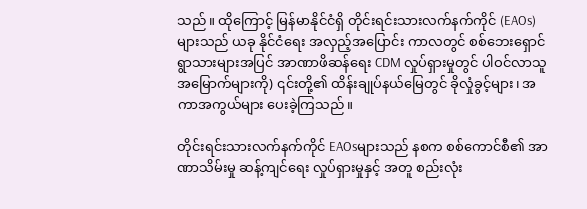သည်။ ထိုကြောင့် မြန်မာနိုင်ငံရှိ တိုင်းရင်းသားလက်နက်ကိုင် (EAOs) များသည် ယခု နိုင်ငံရေး အလှည့်အပြောင်း ကာလတွင် စစ်ဘေးရှောင် ရွာသားများအပြင် အာဏာဖိဆန်ရေး CDM လှုပ်ရှားမှုတွင် ပါဝင်လာသူ အမြောက်များကို) ၎င်းတို့၏ ထိန်းချုပ်နယ်မြေတွင် ခိုလှုံခွင့်များ၊ အကာအကွယ်များ ပေးခဲ့ကြသည်။

တိုင်းရင်းသားလက်နက်ကိုင် EAOsများသည် နစက စစ်ကောင်စီ၏ အာဏာသိမ်းမှု ဆန့်ကျင်ရေး လှုပ်ရှားမှုနှင့် အတူ စည်းလုံး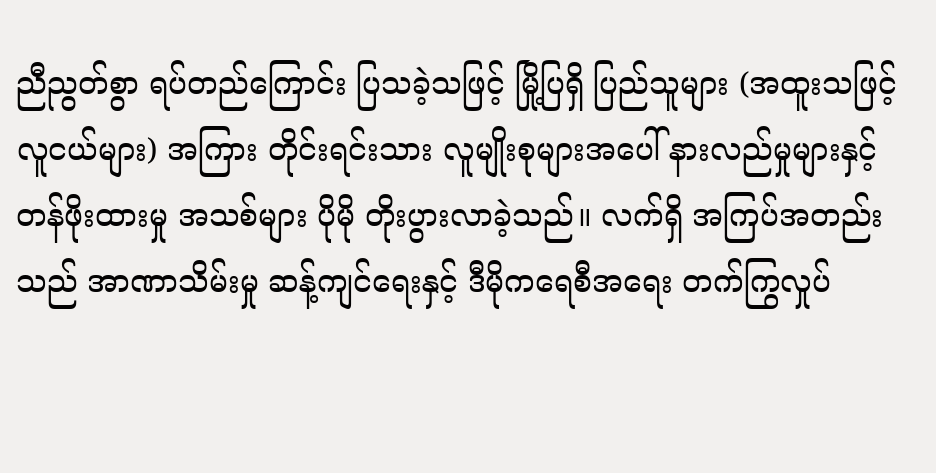ညီညွတ်စွာ ရပ်တည်ကြောင်း ပြသခဲ့သဖြင့် မြို့ပြရှိ ပြည်သူများ (အထူးသဖြင့် လူငယ်များ) အကြား တိုင်းရင်းသား လူမျိုးစုများအပေါ် နားလည်မှုများနှင့် တန်ဖိုးထားမှု အသစ်များ ပိုမို တိုးပွားလာခဲ့သည်။ လက်ရှိ အကြပ်အတည်းသည် အာဏာသိမ်းမှု ဆန့်ကျင်ရေးနှင့် ဒီမိုကရေစီအရေး တက်ကြွလှုပ်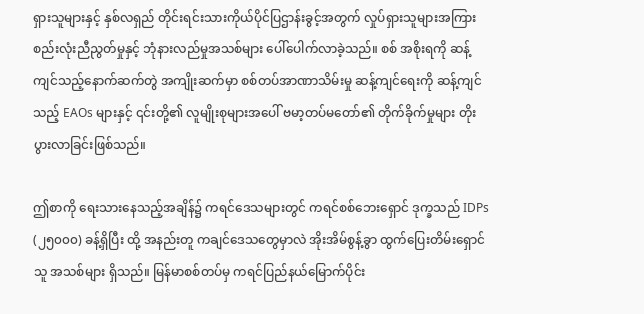ရှားသူများနှင့် နှစ်လရှည် တိုင်းရင်းသားကိုယ်ပိုင်ပြဌာန်းခွင့်အတွက် လှုပ်ရှားသူများအကြား စည်းလုံးညီညွတ်မှုနှင့် ဘုံနားလည်မှုအသစ်များ ပေါ်ပေါက်လာခဲ့သည်။ စစ် အစိုးရကို ဆန့်ကျင်သည့်နောက်ဆက်တွဲ အကျိုးဆက်မှာ စစ်တပ်အာဏာသိမ်းမှု ဆန့်ကျင်ရေးကို ဆန့်ကျင်သည့် EAOs များနှင့် ၎င်းတို့၏ လူမျိုးစုများအပေါ် ဗမာ့တပ်မတော်၏ တိုက်ခိုက်မှုများ တိုးပွားလာခြင်းဖြစ်သည်။

ဤစာကို ရေးသားနေသည့်အချိန်၌ ကရင်ဒေသများတွင် ကရင်စစ်ဘေးရှောင် ဒုက္ခသည် IDPs (၂၅၀၀၀) ခန့်ရှိပြီး ထို့ အနည်းတူ ကချင်ဒေသတွေမှာလဲ အိုးအိမ်စွန့်ခွာ ထွက်ပြေးတိမ်းရှောင်သူ အသစ်များ ရှိသည်။ မြန်မာစစ်တပ်မှ ကရင်ပြည်နယ်မြောက်ပိုင်း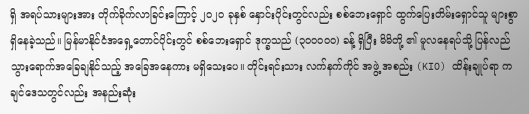ရှိ အရပ်သားများအား တိုက်ခိုက်လာခြင်းကြောင့် ၂၀၂၀ ခုနှစ် နှောင်းပိုင်းတွင်လည်း စစ်ဘေးရှောင် ထွက်ပြေးတိမ်းရှောင်သူ များစွာ ရှိနေခဲ့သည်။ မြန်မာနိုင်ငံအရှေ့တောင်ပိုင်းတွင် စစ်ဘေးရှောင် ဒုက္ခသည် (၃၀၀၀၀၀) ခန့် ရှိပြီး မိမိတို့ ၏ မူလနေရပ်သို့ ပြန်လည် သွားရောက်အခြေချနိုင်သည့် အခြေအနေကား မရှိသေးပေ။ တိုင်းရင်းသား လက်နက်ကိုင် အဖွဲ့ အစည်း (KIO) ထိန်းချုပ်ရာ ကချင်ဒေသတွင်လည်း အနည်းဆုံး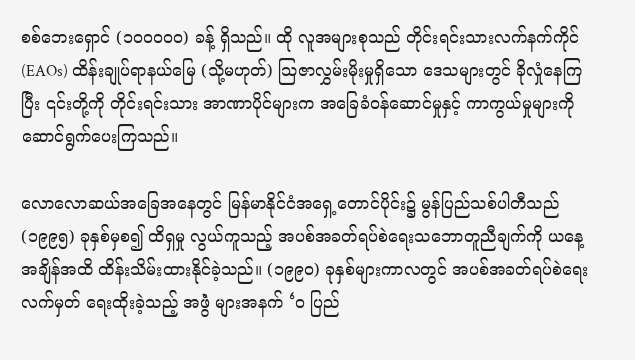စစ်ဘေးရှောင် (၁၀၀၀၀၀) ခန့် ရှိသည်။ ထို လူအများစုသည် တိုင်းရင်းသားလက်နက်ကိုင် (EAOs) ထိန်းချုပ်ရာနယ်မြေ (သို့မဟုတ်) သြဇာလွှမ်းမိုးမှုရှိသော ဒေသများတွင် ခိုလှုံနေကြပြီး ၎င်းတို့ကို တိုင်းရင်းသား အာဏာပိုင်များက အခြေခံဝန်ဆောင်မှုနှင့် ကာကွယ်မှုများကို ဆောင်ရွက်ပေးကြသည်။

လောလောဆယ်အခြေအနေတွင် မြန်မာနိုင်ငံအရှေ့တောင်ပိုင်း၌ မွန်ပြည်သစ်ပါတီသည် (၁၉၉၅) ခုနှစ်မှစ၍ ထိရှမှု လွယ်ကူသည့် အပစ်အခတ်ရပ်စဲရေးသဘောတူညီချက်ကို ယနေ့အချိန်အထိ ထိန်းသိမ်းထားနိုင်ခဲ့သည်။ (၁၉၉၀) ခုနှစ်များကာလတွင် အပစ်အခတ်ရပ်စဲရေး လက်မှတ် ရေးထိုးခဲ့သည့် အဖွဲံ များအနက် ‘ဝ ပြည်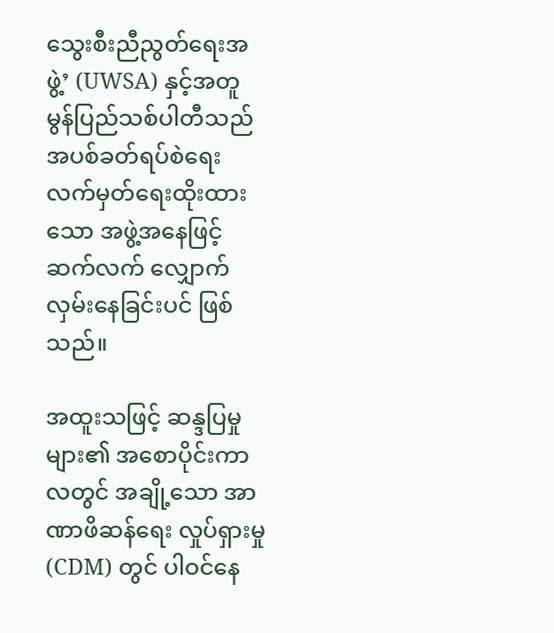သွေးစီးညီညွတ်ရေးအဖွဲ့’ (UWSA) နှင့်အတူ မွန်ပြည်သစ်ပါတီသည် အပစ်ခတ်ရပ်စဲရေး လက်မှတ်ရေးထိုးထားသော အဖွဲ့အနေဖြင့် ဆက်လက် လျှောက်လှမ်းနေခြင်းပင် ဖြစ်သည်။

အထူးသဖြင့် ဆန္ဒပြမှုများ၏ အစောပိုင်းကာလတွင် အချို့သော အာဏာဖိဆန်ရေး လှုပ်ရှားမှု (CDM) တွင် ပါဝင်နေ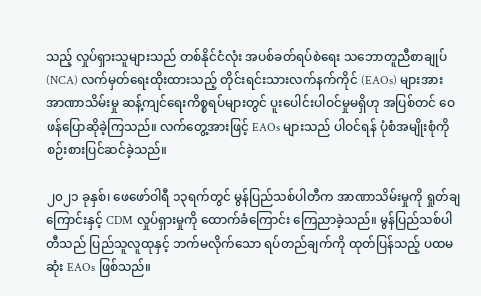သည့် လှုပ်ရှားသူများသည် တစ်နိုင်ငံလုံး အပစ်ခတ်ရပ်စဲရေး သဘောတူညီစာချုပ် (NCA) လက်မှတ်ရေးထိုးထားသည့် တိုင်းရင်းသားလက်နက်ကိုင် (EAOs) များအား အာဏာသိမ်းမှု ဆန့်ကျင်ရေးကိစ္စရပ်များတွင် ပူးပေါင်းပါဝင်မှုမရှိဟု အပြစ်တင် ဝေဖန်ပြောဆိုခဲ့ကြသည်။ လက်တွေ့အားဖြင့် EAOs များသည် ပါဝင်ရန် ပုံစံအမျိုးစုံကို စဉ်းစားပြင်ဆင်ခဲ့သည်။

၂၀၂၁ ခုနှစ်၊ ဖေဖော်ဝါရီ ၁၃ရက်တွင် မွန်ပြည်သစ်ပါတီက အာဏာသိမ်းမှုကို ရှုတ်ချကြောင်းနှင့် CDM လှုပ်ရှားမှုကို ထောက်ခံကြောင်း ကြေညာခဲ့သည်။ မွန်ပြည်သစ်ပါတီသည် ပြည်သူလူထုနှင့် ဘက်မလိုက်သော ရပ်တည်ချက်ကို ထုတ်ပြန်သည့် ပထမဆုံး EAOs ဖြစ်သည်။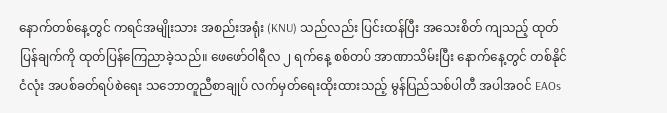နောက်တစ်နေ့တွင် ကရင်အမျိုးသား အစည်းအရုံး (KNU) သည်လည်း ပြင်းထန်ပြီး အသေးစိတ် ကျသည့် ထုတ်ပြန်ချက်ကို ထုတ်ပြန်ကြေညာခဲ့သည်။ ဖေဖော်ဝါရီလ ၂ ရက်နေ့ စစ်တပ် အာဏာသိမ်းပြီး နောက်နေ့တွင် တစ်နိုင်ငံလုံး အပစ်ခတ်ရပ်စဲရေး သဘောတူညီစာချုပ် လက်မှတ်ရေးထိုးထားသည့် မွန်ပြည်သစ်ပါတီ အပါအဝင် EAOs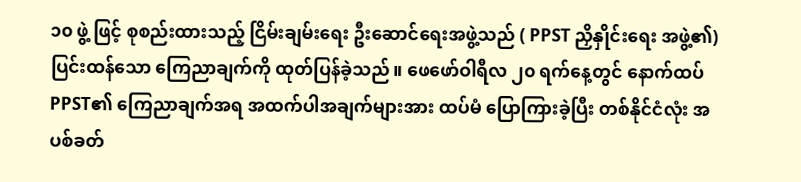၁၀ ဖွဲ့ ဖြင့် စုစည်းထားသည့် ငြိမ်းချမ်းရေး ဦးဆောင်ရေးအဖွဲ့သည် ( PPST ညှိနှိုင်းရေး အဖွဲ့၏) ပြင်းထန်သော ကြေညာချက်ကို ထုတ်ပြန်ခဲ့သည်။ ဖေဖော်ဝါရီလ ၂၀ ရက်နေ့တွင် နောက်ထပ် PPST၏ ကြေညာချက်အရ အထက်ပါအချက်များအား ထပ်မံ ပြောကြားခဲ့ပြီး တစ်နိုင်ငံလုံး အပစ်ခတ်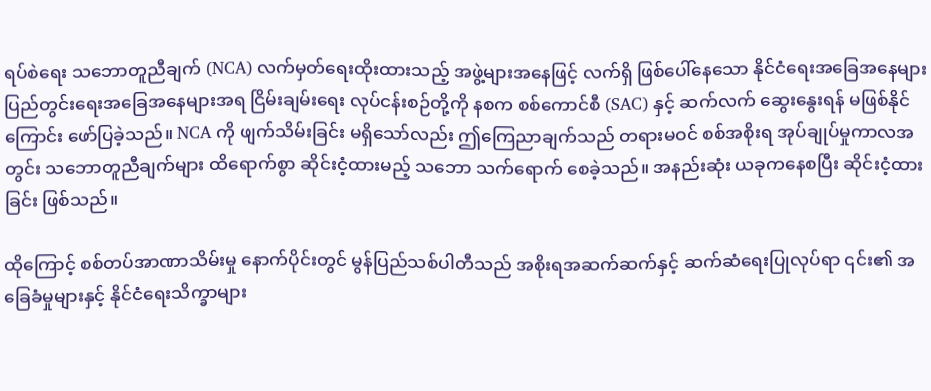ရပ်စဲရေး သဘောတူညီချက် (NCA) လက်မှတ်ရေးထိုးထားသည့် အဖွဲ့များအနေဖြင့် လက်ရှိ ဖြစ်ပေါ်နေသော နိုင်ငံရေးအခြေအနေများ ပြည်တွင်းရေးအခြေအနေများအရ ငြိမ်းချမ်းရေး လုပ်ငန်းစဉ်တို့ကို နစက စစ်ကောင်စီ (SAC) နှင့် ဆက်လက် ဆွေးနွေးရန် မဖြစ်နိုင်ကြောင်း ဖော်ပြခဲ့သည်။ NCA ကို ဖျက်သိမ်းခြင်း မရှိသော်လည်း ဤကြေညာချက်သည် တရားမဝင် စစ်အစိုးရ အုပ်ချုပ်မှုကာလအတွင်း သဘောတူညီချက်များ ထိရောက်စွာ ဆိုင်းငံ့ထားမည့် သဘော သက်ရောက် စေခဲ့သည်။ အနည်းဆုံး ယခုကနေစပြီး ဆိုင်းငံ့ထားခြင်း ဖြစ်သည်။

ထိုကြောင့် စစ်တပ်အာဏာသိမ်းမှု နောက်ပိုင်းတွင် မွန်ပြည်သစ်ပါတီသည် အစိုးရအဆက်ဆက်နှင့် ဆက်ဆံရေးပြုလုပ်ရာ ၎င်း၏ အခြေခံမှုများနှင့် နိုင်ငံရေးသိက္ခာများ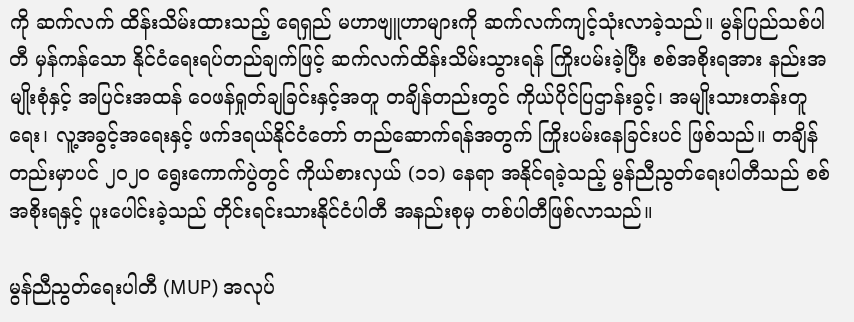ကို ဆက်လက် ထိန်းသိမ်းထားသည့် ရေရှည် မဟာဗျူဟာများကို ဆက်လက်ကျင့်သုံးလာခဲ့သည်။ မွန်ပြည်သစ်ပါတီ မှန်ကန်သော နိုင်ငံရေးရပ်တည်ချက်ဖြင့် ဆက်လက်ထိန်းသိမ်းသွားရန် ကြိုးပမ်းခဲ့ပြီး စစ်အစိုးရအား နည်းအမျိုးစုံနှင့် အပြင်းအထန် ဝေဖန်ရှုတ်ချခြင်းနှင့်အတူ တချိန်တည်းတွင် ကိုယ်ပိုင်ပြဌာန်းခွင့်၊ အမျိုးသားတန်းတူရေး၊ လူ့အခွင့်အရေးနှင့် ဖက်ဒရယ်နိုင်ငံတော် တည်ဆောက်ရန်အတွက် ကြိုးပမ်းနေခြင်းပင် ဖြစ်သည်။ တချိန်တည်းမှာပင် ၂၀၂၀ ရွေးကောက်ပွဲတွင် ကိုယ်စားလှယ် (၁၁) နေရာ အနိုင်ရခဲ့သည့် မွန်ညီညွတ်ရေးပါတီသည် စစ်အစိုးရနှင့် ပူးပေါင်းခဲ့သည် တိုင်းရင်းသားနိုင်ငံပါတီ အနည်းစုမှ တစ်ပါတီဖြစ်လာသည်။

မွန်ညီညွတ်ရေးပါတီ (MUP) အလုပ်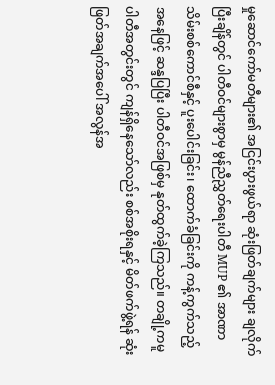မှုဆောင်ကော်မတီများ၏ အငြင်းပွားဖွယ်ရာ ဆုံးဖြတ်ချက်များ ချလိုက်ပြီးချိန်တွင် ပါတီဝင်များစွာမှ မွန်ညီညွှတ်ရေးပါတီ MUP ၏ အာဏာသိမ်းစစ်ကောင်စီနှင့် ပူးပေါင်းခြင်း၊ ထောက်ခံခြင်းကို ကန့်ကွက်သည့်အနေဖြင့် ဆန္ဒပြပြီး ပါတီဝင်အဖြစ်မှ နုတ်ထွက်ခဲ့ကြသည်။ တချို့ကမူ ပါတီအတွင်းတွင် ကျန်ရှိနေသော်လည်း စစ်အစိုးရနှင့် မိတ်ဖက်ဖွဲ့ရန် ဆုံးဖြတ်အချက်အပေါ် အလွန်အ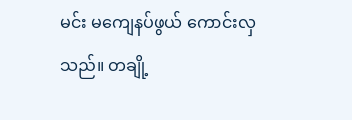မင်း မကျေနပ်ဖွယ် ကောင်းလှသည်။ တချို့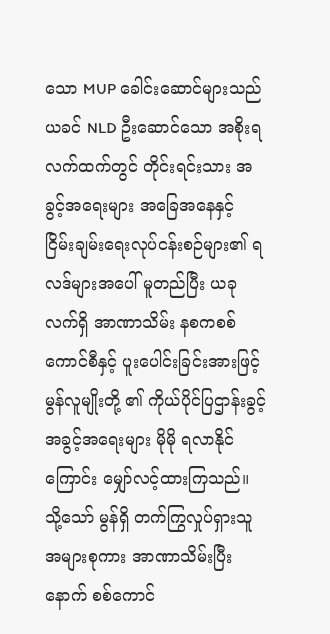သော MUP ခေါင်းဆောင်များသည် ယခင် NLD ဦးဆောင်သော အစိုးရလက်ထက်တွင် တိုင်းရင်းသား အခွင့်အရေးများ အခြေအနေနှင့် ငြိမ်းချမ်းရေးလုပ်ငန်းစဉ်များ၏ ရလဒ်များအပေါ် မူတည်ပြီး ယခု လက်ရှိ အာဏာသိမ်း နစကစစ်ကောင်စီနှင့် ပူးပေါင်းခြင်းအားဖြင့် မွန်လူမျိုးတို့ ၏ ကိုယ်ပိုင်ပြဌာန်းခွင့် အခွင့်အရေးများ မိုမို ရလာနိုင်ကြောင်း မျှော်လင့်ထားကြသည်။ သို့သော် မွန်ရှိ တက်ကြွလှုပ်ရှားသူ အများစုကား အာဏာသိမ်းပြီးနောက် စစ်ကောင်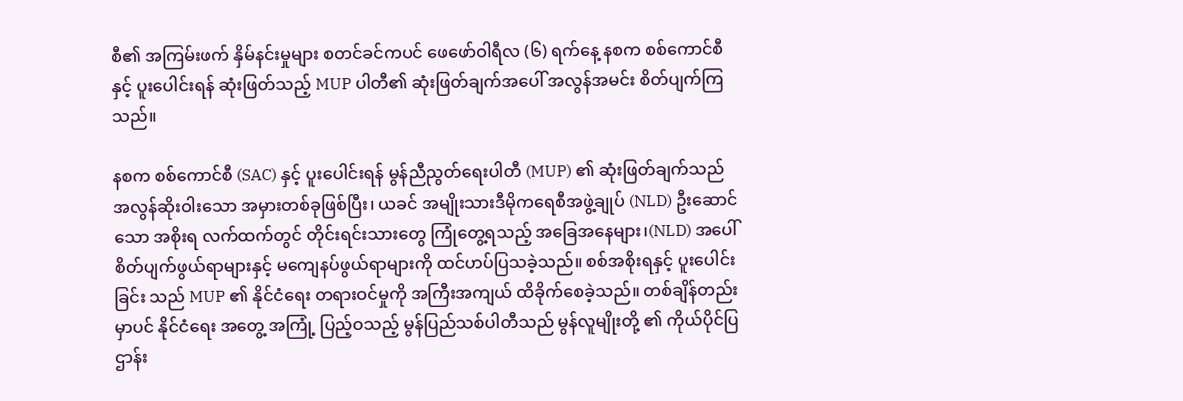စီ၏ အကြမ်းဖက် နှိမ်နင်းမှုများ စတင်ခင်ကပင် ဖေဖော်ဝါရီလ (၆) ရက်နေ့ နစက စစ်ကောင်စီနှင့် ပူးပေါင်းရန် ဆုံးဖြတ်သည့် MUP ပါတီ၏ ဆုံးဖြတ်ချက်အပေါ် အလွန်အမင်း စိတ်ပျက်ကြသည်။

နစက စစ်ကောင်စီ (SAC) နှင့် ပူးပေါင်းရန် မွန်ညီညွတ်ရေးပါတီ (MUP) ၏ ဆုံးဖြတ်ချက်သည် အလွန်ဆိုးဝါးသော အမှားတစ်ခုဖြစ်ပြီး၊ ယခင် အမျိုးသားဒီမိုကရေစီအဖွဲ့ချုပ် (NLD) ဦးဆောင်သော အစိုးရ လက်ထက်တွင် တိုင်းရင်းသားတွေ ကြုံတွေ့ရသည့် အခြေအနေများ၊(NLD) အပေါ် စိတ်ပျက်ဖွယ်ရာများနှင့် မကျေနပ်ဖွယ်ရာများကို ထင်ဟပ်ပြသခဲ့သည်။ စစ်အစိုးရနှင့် ပူးပေါင်းခြင်း သည် MUP ၏ နိုင်ငံရေး တရားဝင်မှုကို အကြီးအကျယ် ထိခိုက်စေခဲ့သည်။ တစ်ချိန်တည်းမှာပင် နိုင်ငံရေး အတွေ့ အကြုံ့ ပြည့်ဝသည့် မွန်ပြည်သစ်ပါတီသည် မွန်လူမျိုးတို့ ၏ ကိုယ်ပိုင်ပြဌာန်း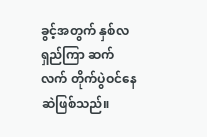ခွင့်အတွက် နှစ်လရှည်ကြာ ဆက်လက် တိုက်ပွဲဝင်နေဆဲဖြစ်သည်။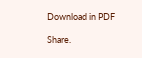Download in PDF

Share.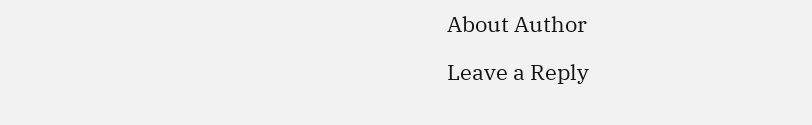About Author

Leave a Reply